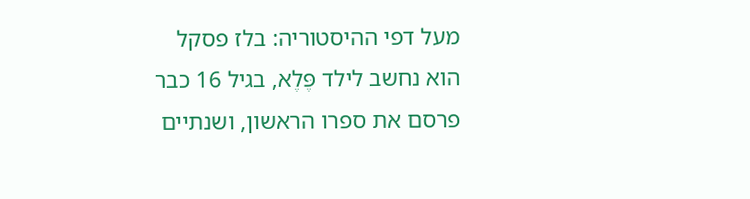מעל דפי ההיסטוריה: בלז פסקל
הוא נחשב לילד פֶּלֶא, בגיל 16 כבר פרסם את ספרו הראשון, ושנתיים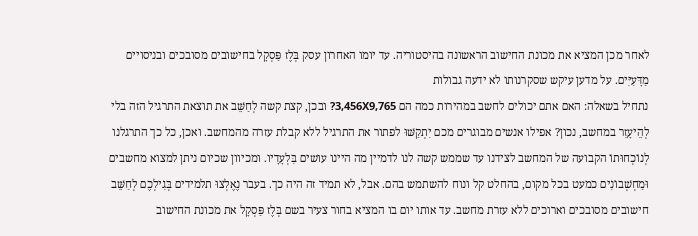לאחר מכן המציא את מכונת החישוב הראשונה בהיסטוריה. עד יומו האחרון עסק בְּלֶז פַּסְקָל בחישובים מסובכים ובניסויים מַדָּעִיִּים. על מדען עיקש שסקרנותו לא ידעה גבולות
נתחיל בשאלה: האם אתם יכולים לחשב במהירות כמה הם 3,456X9,765? ובכן, קצת קשה לְחַשֵּׁב את תוצאת התרגיל הזה בלי לְהֵיעָזֵר במחשב, נכון? אפילו אנשים מבוגרים מכם יִתְקַשּׁוּ לפתור את התרגיל ללא קבלת עזרה מהמחשב. ואכן, כל כך התרגלנו לְנוֹכְחוּתוֹ הקבועה של המחשב לצידנו עד שממש קשה לנו לדמיין מה היינו עושים בִּלְעָדָיו. ומכיוון שכיום ניתן למצוא מחשבים וּמַחְשְׁבוֹנִים כמעט בכל מקום, בהחלט קל ונוח להשתמש בהם. אבל, לא תמיד זה היה כך. בעבר נֶאֶלְצוּ תלמידים בְּגִילְכֶם לְחַשֵּׁב חישובים מסובכים וארוכים ללא עזרת מחשב. עד אותו יום בו המציא בחור צעיר בשם בְּלֶז פַּסְקָל את מכונת החישוב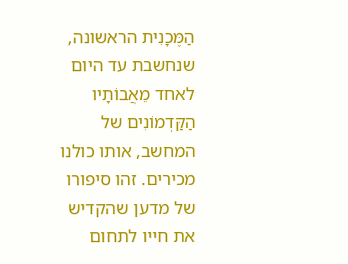הַמֶּכָנִית הראשונה, שנחשבת עד היום לאחד מֵאֲבוֹתָיו הַקַּדְמוֹנִים של המחשב, אותו כולנו מכירים. זהו סיפורו של מדען שהקדיש את חייו לתחום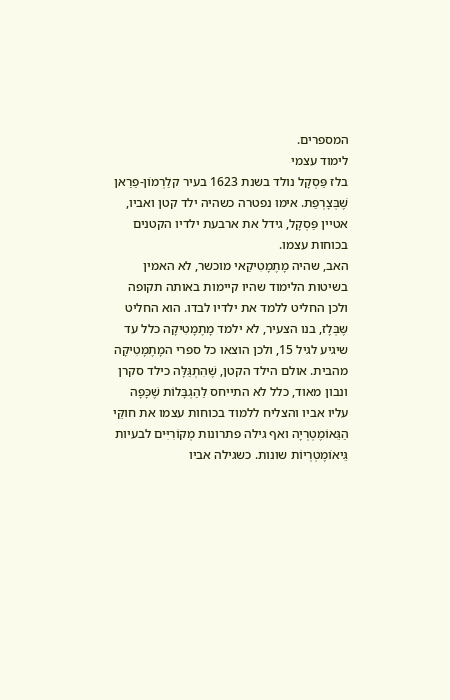המספרים.
לימוד עצמי
בלז פַּסְקָל נולד בשנת 1623 בעיר קלַרְמוֹן-פַרַאן שֶׁבְּצָרְפַת. אימו נפטרה כשהיה ילד קטן ואביו, אטיין פַּסְקָל, גידל את ארבעת ילדיו הקטנים בכוחות עצמו.
האב, שהיה מָתֶמָטִיקַאי מוכשר, לא האמין בשיטות הלימוד שהיו קיימות באותה תקופה ולכן החליט ללמד את ילדיו לבדו. הוא החליט שֶּבְּלֶז, בנו הצעיר, לא ילמד מָתֶמָטִיקָה כלל עד שיגיע לגיל 15, ולכן הוצאו כל ספרי המָתֶמָטִיקָה מהבית. אולם הילד הקטן, שֶׁהִתְגַּלָּה כילד סקרן ונבון מאוד, כלל לא התייחס לַהַגְבָּלוֹת שֶׁכָּפָה עליו אביו והצליח ללמוד בכוחות עצמו את חוקֵּי הַגֵּאוֹמֶטְרְיָה ואף גילה פתרונות מְקוֹרִיִּים לבעיות גֵּיאוֹמֶטְרְיוֹת שונות. כשגילה אביו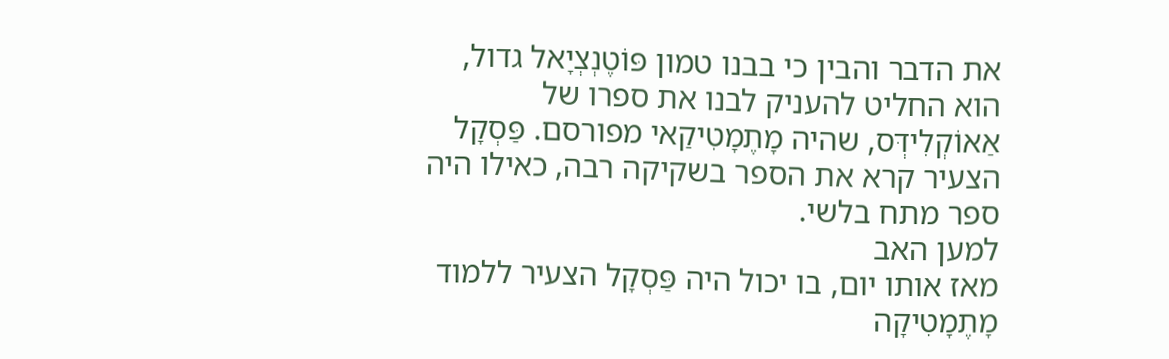את הדבר והבין כי בבנו טמון פּוֹטֶנְצְיָאל גדול, הוא החליט להעניק לבנו את ספרו של אַאוֹקְלִידְּס, שהיה מָתֶמָטִיקַאי מפורסם. פַּסְקָל הצעיר קרא את הספר בשקיקה רבה, כאילו היה ספר מתח בלשי.
למען האב
מאז אותו יום, בו יכול היה פַּסְקָל הצעיר ללמוד מָתֶמָטִיקָה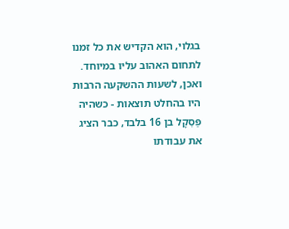בגלוי, הוא הקדיש את כל זמנו לתחום האהוב עליו במיוחד. ואכן, לשעות ההשקעה הרבות היו בהחלט תוצאות - כשהיה פַּסְקָל בן 16 בלבד, כבר הציג את עבודתו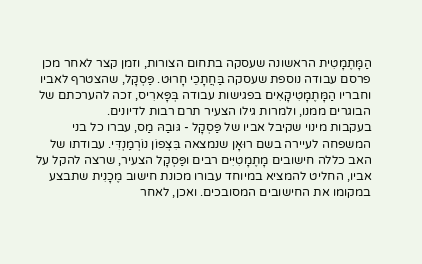הַמָּתֶמָטִית הראשונה שעסקה בתחום הצורות, וזמן קצר לאחר מכן פרסם עבודה נוספת שעסקה בַּחֲתָכֵי חָרוּט. פַּסְקָל, שהצטרף לאביו וחבריו הַמָּתֶמָטִיקָאִים בפגישות עבודה בְּפָּארִיס, זכה להערכתם של הבוגרים ממנו, ולמרות גילו הצעיר תרם רבות לדיונים.
בעקבות מינוי שקיבל אביו של פַּסְקָל - גּובַהּ מַס, עברו כל בני המשפחה לעיירה בשם רוּאָן שנמצאה בִּצְפוֹן נוֹרְמַנְדִּי. עבודתו של האב כללה חישובים מָתֶמָטִיִּים רבים ופַּסְקָל הצעיר, שרצה להקל על אביו, החליט להמציא במיוחד עבורו מכונת חישוב מֶכָנִית שתבצע במקומו את החישובים המסובכים. ואכן, לאחר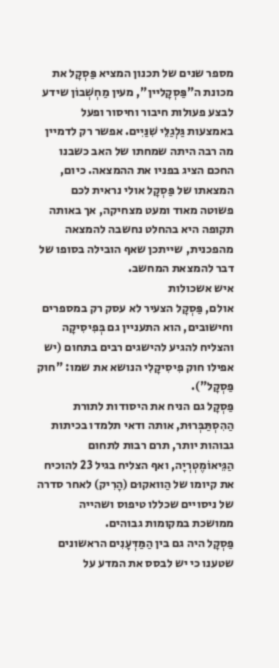מספר שנים של תכנון המציא פַּסְקָל את מכונת ה"פַּסְקָליין", מעין מַחְשְׁבוֹן שידע לבצע פעולות חיבור וחיסור ופעל באמצעות גַּלְגַלֵּי שִׁנַּיִים. אפשר רק לדמיין מה רבה היתה שמחתו של האב כשבנו החכם הציג בפניו את ההמצאה. כיום, המצאתו של פַּסְקָל אולי נראית לכם פשוטה מאוד ומעט מצחיקה, אך באותה תקופה היא בהחלט נחשבה להמצאה מהפכנית, שייתכן שאף הובילה בסופו של דבר להמצאת המחשב.
איש אשכולות
אולם, פַּסְקָל הצעיר לא עסק רק במספרים וחישובים, הוא התעניין גם בְּפִיסִיקָה והצליח להגיע להישגים רבים בתחום (יש אפילו חוק פִיסִיקָלִי הנושא את שמו: "חוק פַּסְקָל").
פַּסְקָל גם הניח את היסודות לתורת הַהִסְתַּבְּרוּת, אותה ודאי תלמדו בכיתות גבוהות יותר, תרם רבות לתחום הַגֵּיאוֹמֶטְרְיָה, ואף הצליח בגיל 23 להוכיח את קיומו של הַוואקוּם (הָרִיק) לאחר סדרה של ניסויים שכללו טיפוס ושהייה ממושכת במקומות גבוהים.
פַּסְקָל היה גם בין הַמַּדְּעָנִים הראשונים שטענו כי יש לבסס את המדע על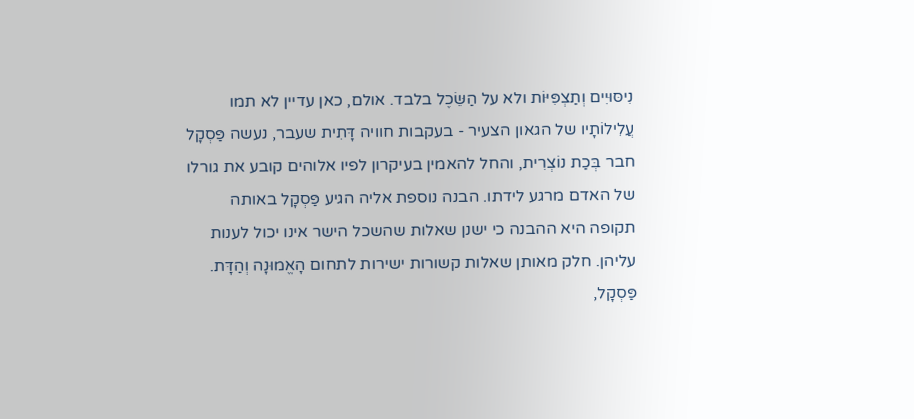נִיסּוּיִים וְתַצְפִּיּוֹת ולא על הַשֵּׂכֶל בלבד. אולם, כאן עדיין לא תמו עֲלִילוֹתָיו של הגאון הצעיר - בעקבות חוויה דָּתִית שעבר, נעשה פַּסְקָל חבר בְּכַת נוֹצְרִית, והחל להאמין בעיקרון לפיו אלוהים קובע את גורלו של האדם מרגע לידתו. הבנה נוספת אליה הגיע פַּסְקָל באותה תקופה היא ההבנה כי ישנן שאלות שהשכל הישר אינו יכול לענות עליהן. חלק מאותן שאלות קשורות ישירות לתחום הָאֱמוּנָה וְהַדָּת. פַּסְקָל,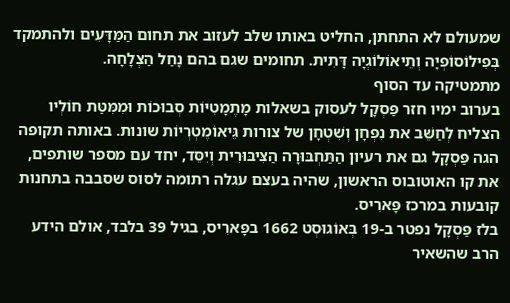שמעולם לא התחתן, החליט באותו שלב לעזוב את תחום הַמַּדָּעִים ולהתמקד בְּפִילוֹסוֹפְיָה וְתֵיאוֹלוֹגְיָה דָּתִית. תחומים שגם בהם נָחַל הַצְלָחָה.
מתמטיקה עד הסוף
בערוב ימיו חזר פַּסְקָל לעסוק בשאלות מָתֶמָטִיּוֹת סְבוּכוֹת וּמִמִּטַּת חוֹלְיו הצליח לְחַשֵּׁב את נִפְחָן וְשִׁטְחָן של צורות גֵּיאוֹמֶטְרְיוֹת שונות. באותה תקופה הגה פַּסְקָל גם את רעיון הַתַּחְבּוּרָה הַצִּיבּוּרִית וְיִסֵּד, יחד עם מספר שותפים, את קו האוטובוס הראשון, שהיה בעצם עגלה רתומה לסוס שסבבה בתחנות קובעות במרכז פָּארִיס.
בלז פַּסְקָל נפטר ב-19 בְּאוֹגוּסְט 1662 בפָּארִיס, בגיל 39 בלבד, אולם הידע הרב שהשאיר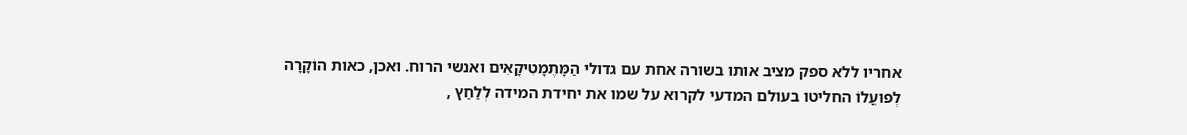אחריו ללא ספק מציב אותו בשורה אחת עם גדולי הַמָּתֶמָטִיקָאִים ואנשי הרוח. ואכן, כאות הוֹקָרָה לְפועֳלוֹ החליטו בעולם המדעי לקרוא על שמו את יחידת המידה לְלַחַץ ,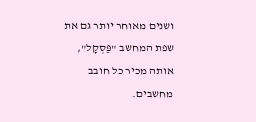ושנים מאוחר יותר גם את שפת המחשב "פַּסְקָל", אותה מכיר כל חובב מחשבים.